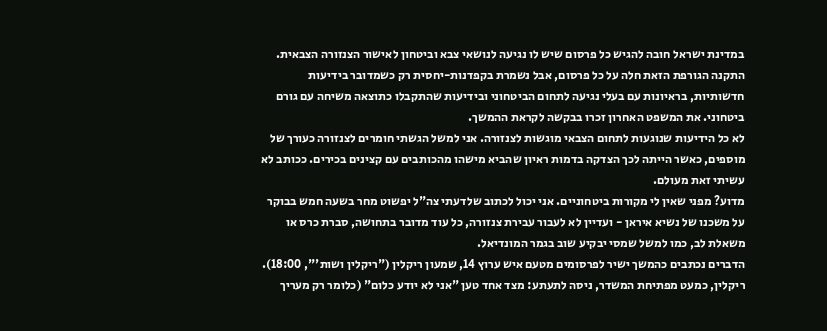במדינת ישראל חובה להגיש כל פרסום שיש לו נגיעה לנושאי צבא וביטחון לאישור הצנזורה הצבאית. התקנה הגורפת הזאת חלה על כל פרסום, אבל נשמרת בקפדנות-יחסית רק כשמדובר בידיעות חדשותיות, בראיונות עם בעלי נגיעה לתחום הביטחוני ובידיעות שהתקבלו כתוצאה משיחה עם גורם ביטחוני. את המשפט האחרון זכרו בבקשה לקראת ההמשך.
לא כל הידיעות שנוגעות לתחום הצבאי מוגשות לצנזורה. אני למשל הגשתי חומרים לצנזורה כעורך של מוספים, כאשר הייתה לכך הצדקה בדמות ראיון שהביא מישהו מהכותבים עם קצינים בכירים. ככותב לא עשיתי זאת מעולם.
מדוע? מפני שאין לי מקורות ביטחוניים. אני יכול לכתוב שלדעתי צה"ל יפשוט מחר בשעה חמש בבוקר על משכנו של נשיא איראן - ועדיין לא לעבור עבירת צנזורה, כל עוד מדובר בתחושה, סברת כרס או משאלת לב, כמו למשל שמסי יבקיע שוב בגמר המונדיאל.
הדברים נכתבים כהמשך ישיר לפרסומים מטעם איש ערוץ 14, שמעון ריקלין ("ריקלין ושות'", 18:00). ריקלין, כמעט מפתיחת המשדר, ניסה לתעתע: מצד אחד טען "אני לא יודע כלום" (כלומר רק מעריך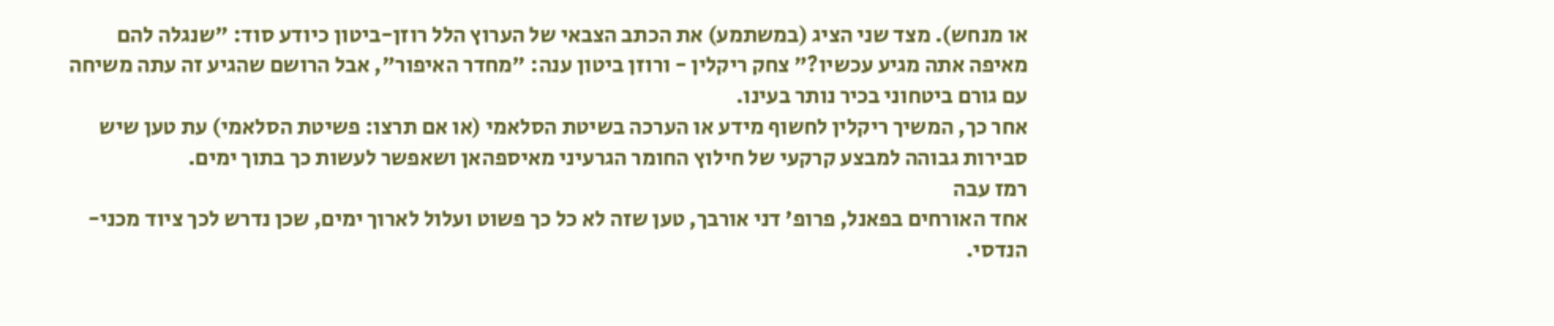או מנחש). מצד שני הציג (במשתמע) את הכתב הצבאי של הערוץ הלל רוזן-ביטון כיודע סוד: "שנגלה להם מאיפה אתה מגיע עכשיו?" צחק ריקלין - ורוזן ביטון ענה: "מחדר האיפור", אבל הרושם שהגיע זה עתה משיחה עם גורם ביטחוני בכיר נותר בעינו.
אחר כך, המשיך ריקלין לחשוף מידע או הערכה בשיטת הסלאמי (או אם תרצו: פשיטת הסלאמי) עת טען שיש סבירות גבוהה למבצע קרקעי של חילוץ החומר הגרעיני מאיספהאן ושאפשר לעשות כך בתוך ימים.
רמז עבה
אחד האורחים בפאנל, פרופ' דני אורבך, טען שזה לא כל כך פשוט ועלול לארוך ימים, שכן נדרש לכך ציוד מכני-הנדסי.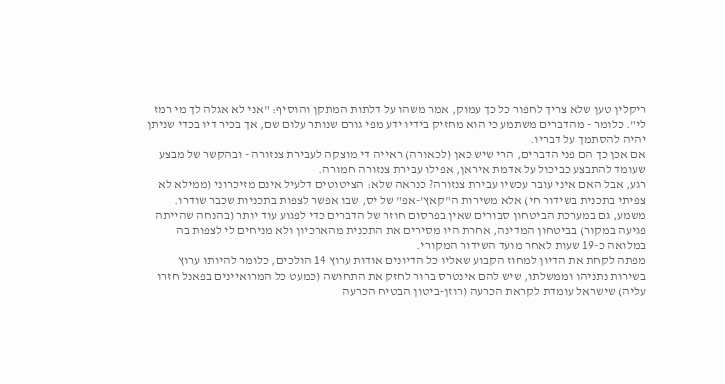ריקלין טען שלא צריך לחפור כל כך עמוק, אמר משהו על דלתות המתקן והוסיף: "אני לא אגלה לך מי רמז לי". כלומר - מהדברים משתמע כי הוא מחזיק בידיו ידע מפי גורם שנותר עלום שם, אך בכיר דיו בכדי שניתן יהיה להסתמך על דבריו.
אם אכן כך הם פני הדברים, הרי שיש כאן (לכאורה) ראייה די מוצקה לעבירת צנזורה - ובהקשר של מבצע שעומד להתבצע כביכול על אדמת איראן, אפילו עבירת צנזורה חמורה.
רגע, אבל האם איני עובר עכשיו עבירת צנזורה? כנראה שלא: הציטוטים דלעיל אינם מזיכרוני (ממילא לא צפיתי בתכנית בשידור חי) אלא משירות ה"קאץ'-אפ" של יס, שבו אפשר לצפות בתכניות שכבר שודרו.
משמע, גם במערכת הביטחון סבורים שאין בפרסום חוזר של הדברים כדי לפגוע עוד יותר (בהנחה שהייתה פגיעה במקור) בביטחון המדינה, אחרת היו מסירים את התכנית מהארכיון ולא מניחים לי לצפות בה במלואה כ-19 שעות לאחר מועד השידור המקורי.
מפתה לקחת את הדיון למחוז הקבוע שאליו כל הדיונים אודות ערוץ 14 הולכים, כלומר להיותו ערוץ בשירות נתניהו וממשלתו, שיש להם אינטרס ברור לחזק את התחושה (כמעט כל המרואיינים בפאנל חזרו עליה) שישראל עומדת לקראת הכרעה (רוזן-ביטון הבטיח הכרעה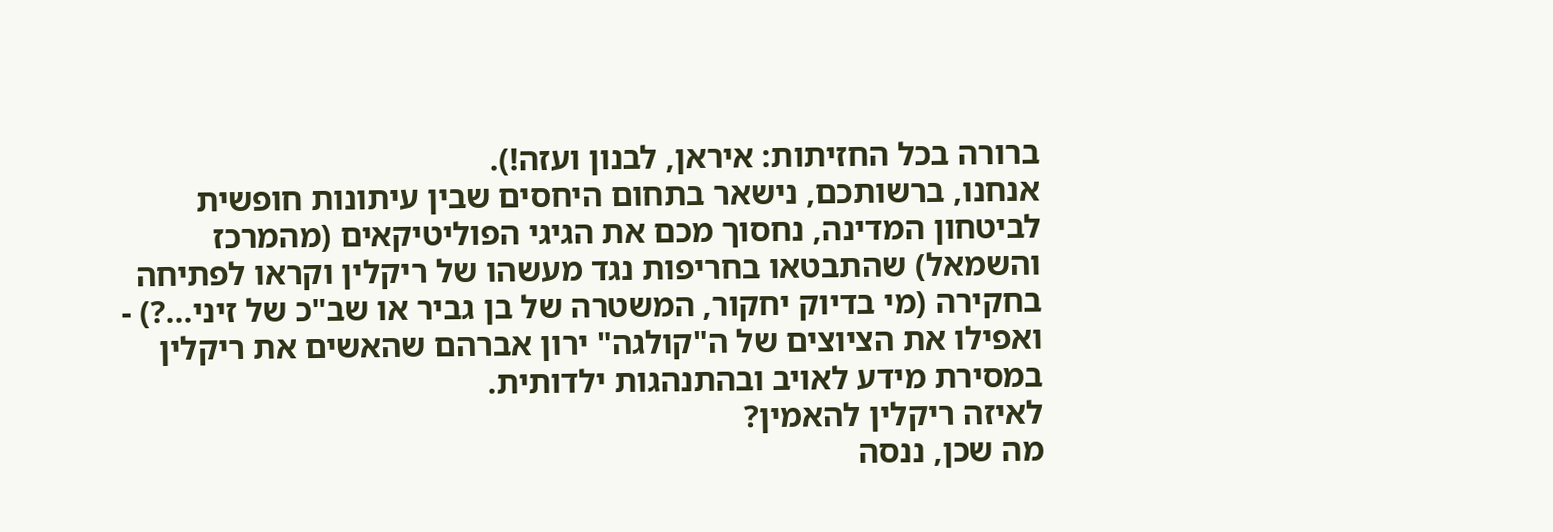ברורה בכל החזיתות: איראן, לבנון ועזה!).
אנחנו, ברשותכם, נישאר בתחום היחסים שבין עיתונות חופשית לביטחון המדינה, נחסוך מכם את הגיגי הפוליטיקאים (מהמרכז והשמאל) שהתבטאו בחריפות נגד מעשהו של ריקלין וקראו לפתיחה בחקירה (מי בדיוק יחקור, המשטרה של בן גביר או שב"כ של זיני...?) - ואפילו את הציוצים של ה"קולגה" ירון אברהם שהאשים את ריקלין במסירת מידע לאויב ובהתנהגות ילדותית.
לאיזה ריקלין להאמין?
מה שכן, ננסה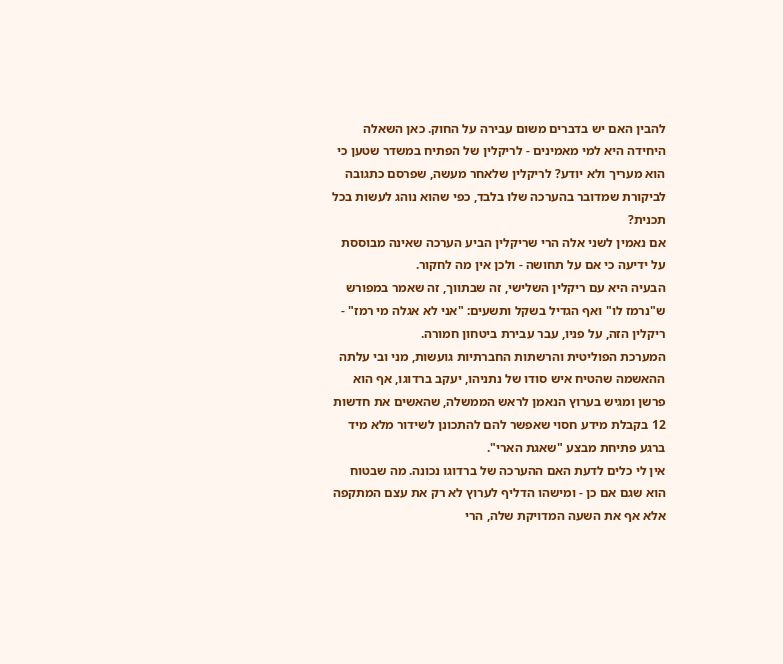להבין האם יש בדברים משום עבירה על החוק. כאן השאלה היחידה היא למי מאמינים - לריקלין של הפתיח במשדר שטען כי הוא מעריך ולא יודע? לריקלין שלאחר מעשה, שפרסם כתגובה לביקורת שמדובר בהערכה שלו בלבד, כפי שהוא נוהג לעשות בכל תכנית?
אם נאמין לשני אלה הרי שריקלין הביע הערכה שאינה מבוססת על ידיעה כי אם על תחושה - ולכן אין מה לחקור.
הבעיה היא עם ריקלין השלישי, זה שבתווך, זה שאמר במפורש ש"נרמז לו" ואף הגדיל בשקל ותשעים: "אני לא אגלה מי רמז" - ריקלין הזה, על פניו, עבר עבירת ביטחון חמורה.
המערכת הפוליטית והרשתות החברתיות גועשות, מני ובי עלתה ההאשמה שהטיח איש סודו של נתניהו, יעקב ברדוגו, אף הוא פרשן ומגיש בערוץ הנאמן לראש הממשלה, שהאשים את חדשות 12 בקבלת מידע חסוי שאפשר להם להתכונן לשידור מלא מיד ברגע פתיחת מבצע "שאגת הארי".
אין לי כלים לדעת האם ההערכה של ברדוגו נכונה. מה שבטוח הוא שגם אם כן - ומישהו הדליף לערוץ לא רק את עצם המתקפה אלא אף את השעה המדויקת שלה, הרי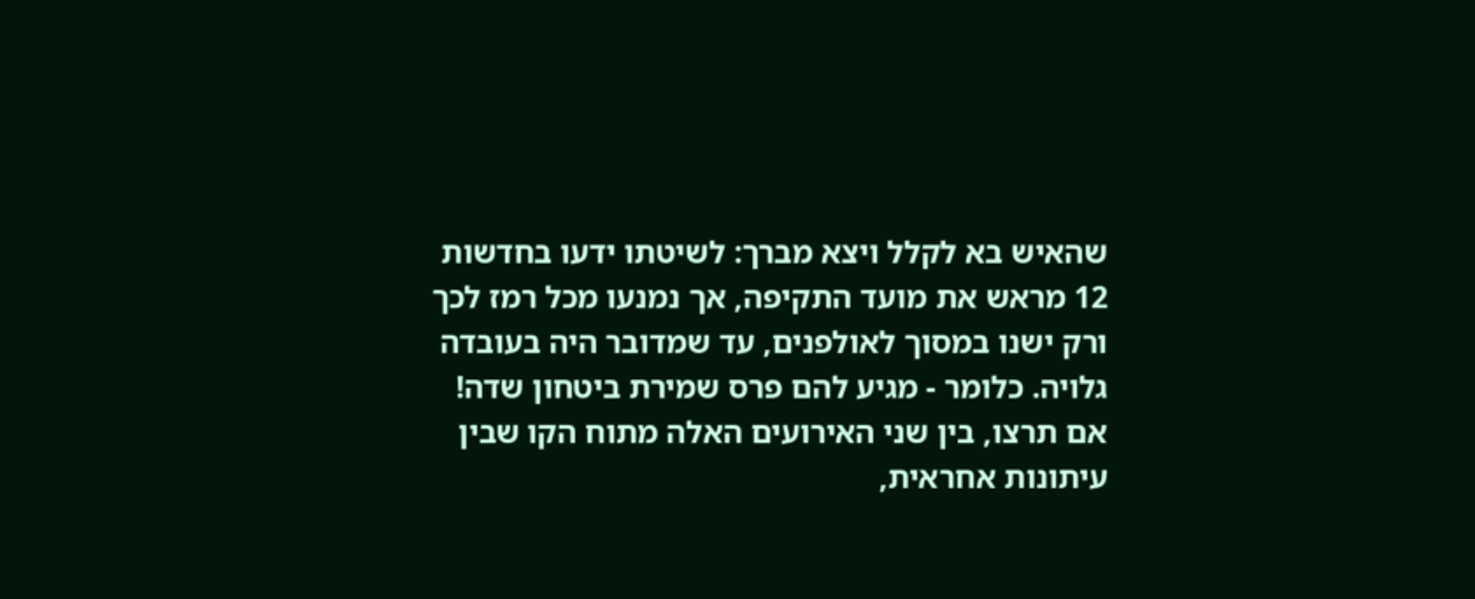שהאיש בא לקלל ויצא מברך: לשיטתו ידעו בחדשות 12 מראש את מועד התקיפה, אך נמנעו מכל רמז לכך ורק ישנו במסוך לאולפנים, עד שמדובר היה בעובדה גלויה. כלומר - מגיע להם פרס שמירת ביטחון שדה!
אם תרצו, בין שני האירועים האלה מתוח הקו שבין עיתונות אחראית,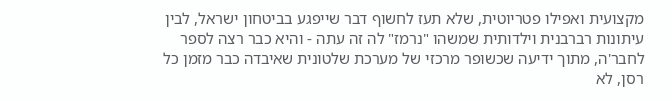מקצועית ואפילו פטריוטית, שלא תעז לחשוף דבר שייפגע בביטחון ישראל, לבין עיתונות רברבנית וילדותית שמשהו "נרמז" לה זה עתה - והיא כבר רצה לספר לחבר'ה, מתוך ידיעה שכשופר מרכזי של מערכת שלטונית שאיבדה כבר מזמן כל רסן, לא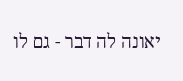יאונה לה דבר - גם לו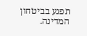תפגע בביטחון המדינה.